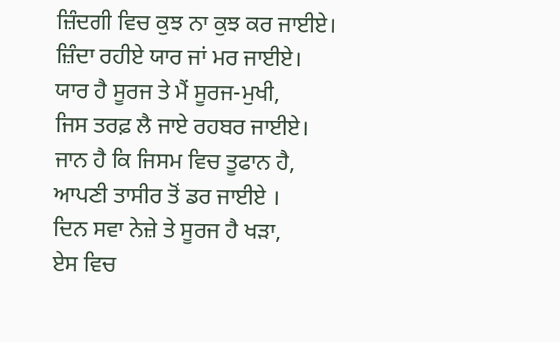ਜ਼ਿੰਦਗੀ ਵਿਚ ਕੁਝ ਨਾ ਕੁਝ ਕਰ ਜਾਈਏ।
ਜ਼ਿੰਦਾ ਰਹੀਏ ਯਾਰ ਜਾਂ ਮਰ ਜਾਈਏ।
ਯਾਰ ਹੈ ਸੂਰਜ ਤੇ ਮੈਂ ਸੂਰਜ-ਮੁਖੀ,
ਜਿਸ ਤਰਫ਼ ਲੈ ਜਾਏ ਰਹਬਰ ਜਾਈਏ।
ਜਾਨ ਹੈ ਕਿ ਜਿਸਮ ਵਿਚ ਤੂਫਾਨ ਹੈ,
ਆਪਣੀ ਤਾਸੀਰ ਤੋਂ ਡਰ ਜਾਈਏ ।
ਦਿਨ ਸਵਾ ਨੇਜ਼ੇ ਤੇ ਸੂਰਜ ਹੈ ਖੜਾ,
ਏਸ ਵਿਚ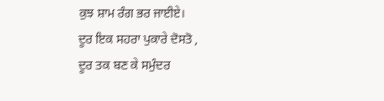ਕੁਝ ਸ਼ਾਮ ਰੰਗ ਭਰ ਜਾਈਏ।
ਦੂਰ ਇਕ ਸਹਰਾ ਪੁਕਾਰੇ ਦੋਸਤੋ ,
ਦੂਰ ਤਕ ਬਣ ਕੇ ਸਮੁੰਦਰ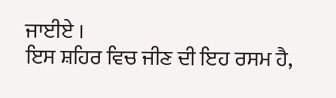ਜਾਈਏ ।
ਇਸ ਸ਼ਹਿਰ ਵਿਚ ਜੀਣ ਦੀ ਇਹ ਰਸਮ ਹੈ,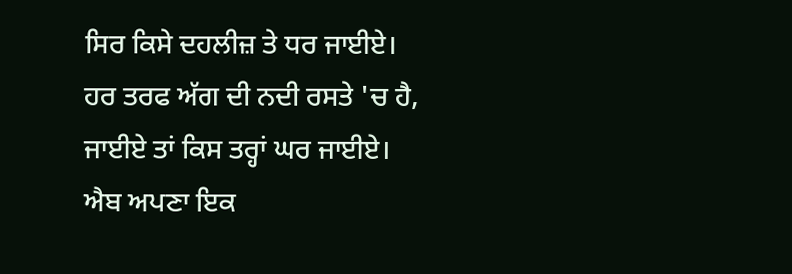ਸਿਰ ਕਿਸੇ ਦਹਲੀਜ਼ ਤੇ ਧਰ ਜਾਈਏ।
ਹਰ ਤਰਫ ਅੱਗ ਦੀ ਨਦੀ ਰਸਤੇ 'ਚ ਹੈ,
ਜਾਈਏ ਤਾਂ ਕਿਸ ਤਰ੍ਹਾਂ ਘਰ ਜਾਈਏ।
ਐਬ ਅਪਣਾ ਇਕ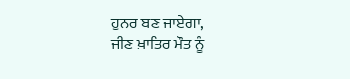ਹੁਨਰ ਬਣ ਜਾਏਗਾ,
ਜੀਣ ਖ਼ਾਤਿਰ ਮੌਤ ਨੂੰ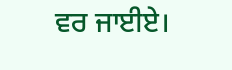ਵਰ ਜਾਈਏ।